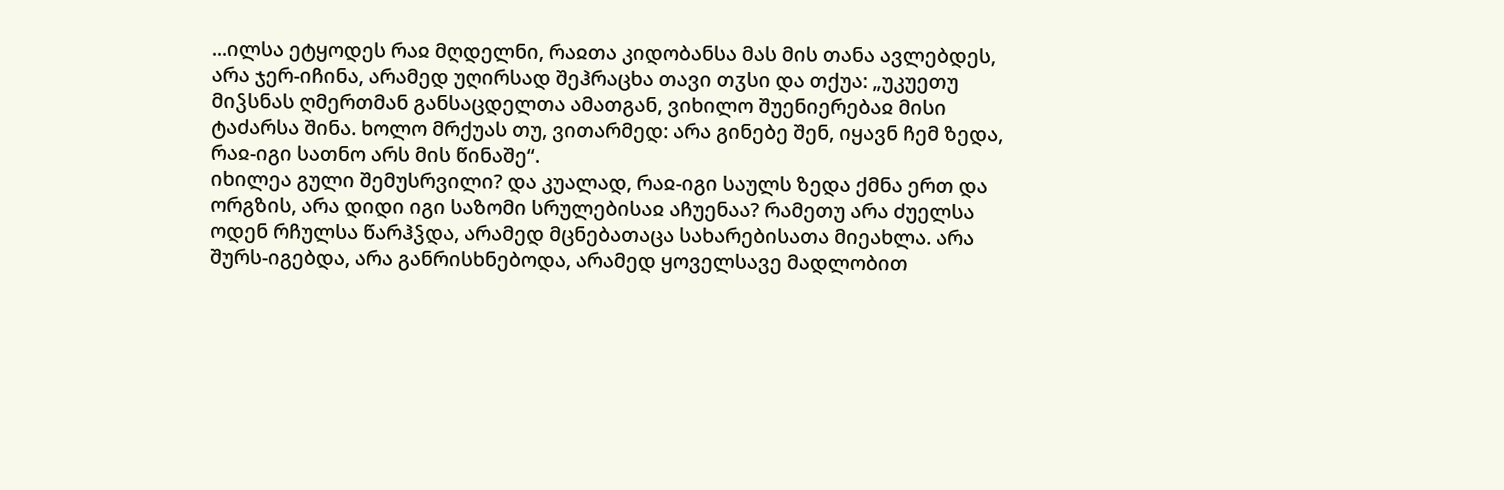...ილსა ეტყოდეს რაჲ მღდელნი, რაჲთა კიდობანსა მას მის თანა ავლებდეს, არა ჯერ-იჩინა, არამედ უღირსად შეჰრაცხა თავი თჳსი და თქუა: „უკუეთუ მიჴსნას ღმერთმან განსაცდელთა ამათგან, ვიხილო შუენიერებაჲ მისი ტაძარსა შინა. ხოლო მრქუას თუ, ვითარმედ: არა გინებე შენ, იყავნ ჩემ ზედა, რაჲ-იგი სათნო არს მის წინაშე“.
იხილეა გული შემუსრვილი? და კუალად, რაჲ-იგი საულს ზედა ქმნა ერთ და ორგზის, არა დიდი იგი საზომი სრულებისაჲ აჩუენაა? რამეთუ არა ძუელსა ოდენ რჩულსა წარჰჴდა, არამედ მცნებათაცა სახარებისათა მიეახლა. არა შურს-იგებდა, არა განრისხნებოდა, არამედ ყოველსავე მადლობით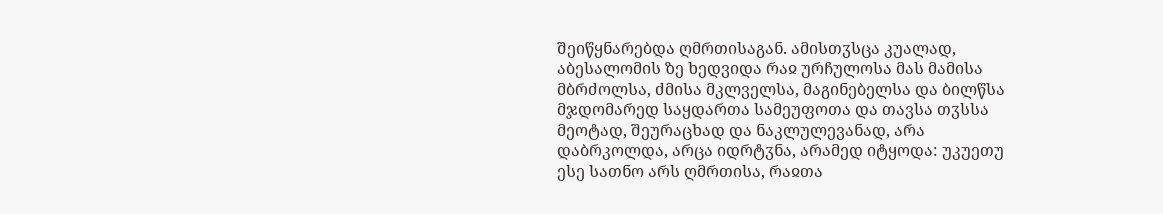შეიწყნარებდა ღმრთისაგან. ამისთჳსცა კუალად, აბესალომის ზე ხედვიდა რაჲ ურჩულოსა მას მამისა მბრძოლსა, ძმისა მკლველსა, მაგინებელსა და ბილწსა მჯდომარედ საყდართა სამეუფოთა და თავსა თჳსსა მეოტად, შეურაცხად და ნაკლულევანად, არა დაბრკოლდა, არცა იდრტჳნა, არამედ იტყოდა: უკუეთუ ესე სათნო არს ღმრთისა, რაჲთა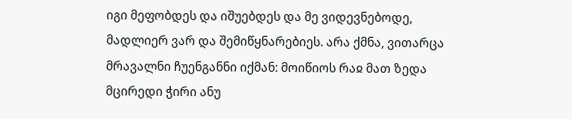იგი მეფობდეს და იშუებდეს და მე ვიდევნებოდე, მადლიერ ვარ და შემიწყნარებიეს. არა ქმნა, ვითარცა მრავალნი ჩუენგანნი იქმან: მოიწიოს რაჲ მათ ზედა მცირედი ჭირი ანუ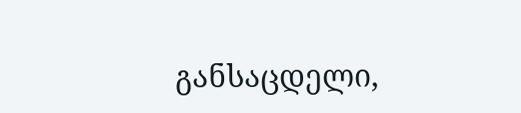განსაცდელი,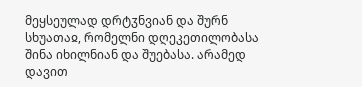მეყსეულად დრტჳნვიან და შურნ სხუათაჲ, რომელნი დღეკეთილობასა შინა იხილნიან და შუებასა. არამედ დავით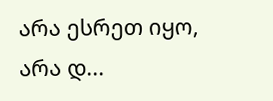არა ესრეთ იყო, არა დ...